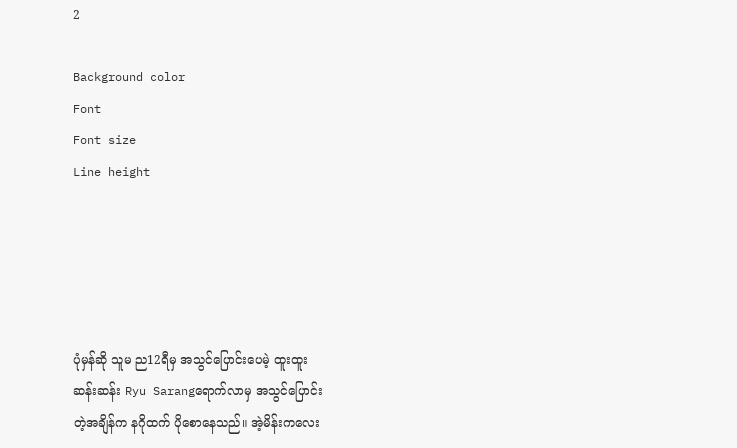2

Background color
Font
Font size
Line height





ပုံမှန်ဆို သူမ ည12ရီမှ အသွင်ပြောင်းပေမဲ့ ထူးထူး
ဆန်းဆန်း Ryu Sarangရောက်လာမှ အသွင်ပြောင်း
တဲ့အချိန်က နဂိုထက် ပိုစောနေသည်။ အဲ့မိန်းကလေး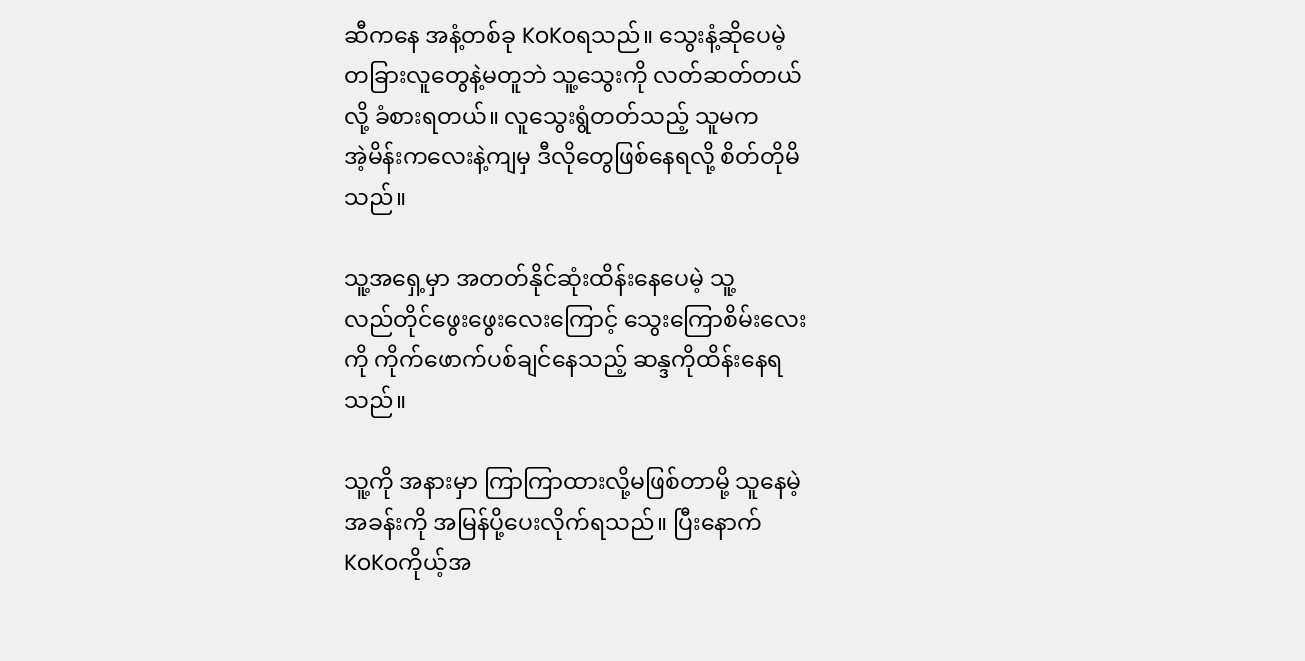ဆီကနေ အနံ့တစ်ခု KoKoရသည်။ သွေးနံ့ဆိုပေမဲ့
တခြားလူတွေနဲ့မတူဘဲ သူ့သွေးကို လတ်ဆတ်တယ်
လို့ ခံစားရတယ်။ လူသွေးရွံတတ်သည့် သူမက
အဲ့မိန်းကလေးနဲ့ကျမှ ဒီလိုတွေဖြစ်နေရလို့ စိတ်တိုမိ
သည်။

သူ့အရှေ့မှာ အတတ်နိုင်ဆုံးထိန်းနေပေမဲ့ သူ့
လည်တိုင်ဖွေးဖွေးလေးကြောင့် သွေးကြောစိမ်းလေး
ကို ကိုက်ဖောက်ပစ်ချင်နေသည့် ဆန္ဒကိုထိန်းနေရ
သည်။

သူ့ကို အနားမှာ ကြာကြာထားလို့မဖြစ်တာမို့ သူနေမဲ့
အခန်းကို အမြန်ပို့ပေးလိုက်ရသည်။ ပြီးနောက်
KoKoကိုယ့်အ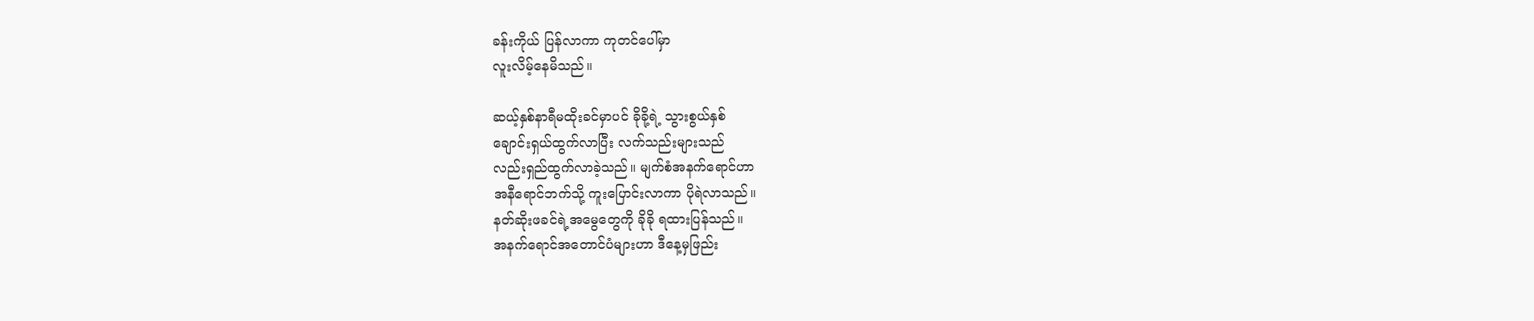ခန်းကိုယ် ပြန်လာကာ ကုတင်ပေါ်မှာ
လူးလိမ့်နေမိသည်။

ဆယ့်နှစ်နာရီမထိုးခင်မှာပင် ခိုခို့ရဲ့ သွားစွယ်နှစ်
ချောင်းရှယ်ထွက်လာပြီး လက်သည်းများသည်
လည်းရှည်ထွက်လာခဲ့သည်။ မျက်စံအနက်ရောင်ဟာ
အနီရောင်ဘက်သို့ ကူးပြောင်းလာကာ ပိုရဲလာသည်။
နတ်ဆိုးဖခင်ရဲ့အမွေတွေကို ခိုခို ရထားပြန်သည်။
အနက်ရောင်အတောင်ပံများဟာ ဒီနေ့မှဖြည်း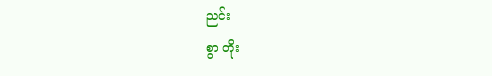ညင်း
စွာ တိုး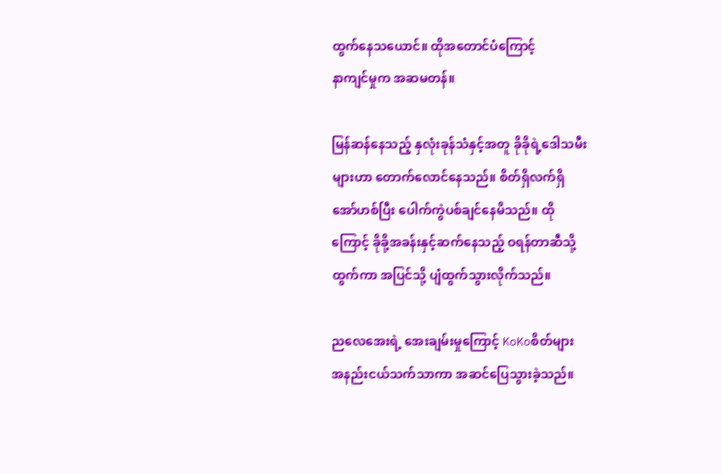ထွက်နေသယောင်။ ထိုအတောင်ပံကြောင့်
နာကျင်မှုက အဆမတန်။

မြန်ဆန်နေသည့် နှလုံးခုန်သံနှင့်အတူ ခိုခိုရဲ့ဒေါသမီး
များဟာ တောက်လောင်နေသည်။ စိတ်ရှိလက်ရှိ
အော်ဟစ်ပြီး ပေါက်ကွဲပစ်ချင်နေမိသည်။ ထို
ကြောင့် ခိုခို့အခန်းနှင့်ဆက်နေသည့် ဝရန်တာဆီသို့
ထွက်ကာ အပြင်သို့ ပျံထွက်သွားလိုက်သည်။

ညလေအေးရဲ့ အေးချမ်းမှုကြောင့် KoKoစိတ်များ
အနည်းငယ်သက်သာကာ အဆင်ပြေသွားခဲ့သည်။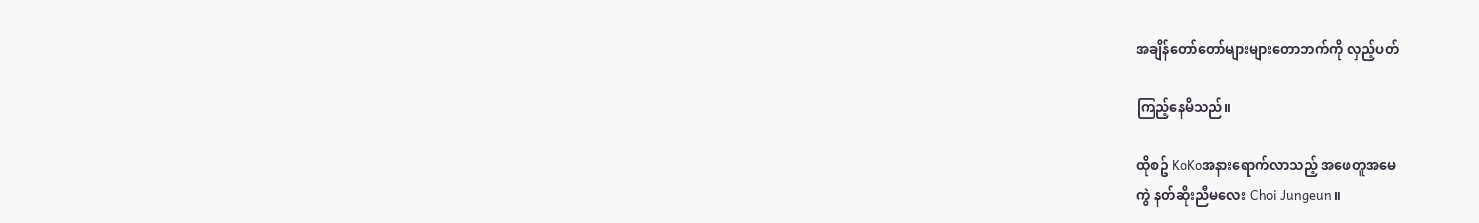အချိန်တော်တော်များများတောဘက်ကို လှည့်ပတ်

ကြည့်နေမိသည်။

ထိုစဥ် KoKoအနားရောက်လာသည့် အဖေတူအမေ
ကွဲ နတ်ဆိုးညီမလေး Choi Jungeun။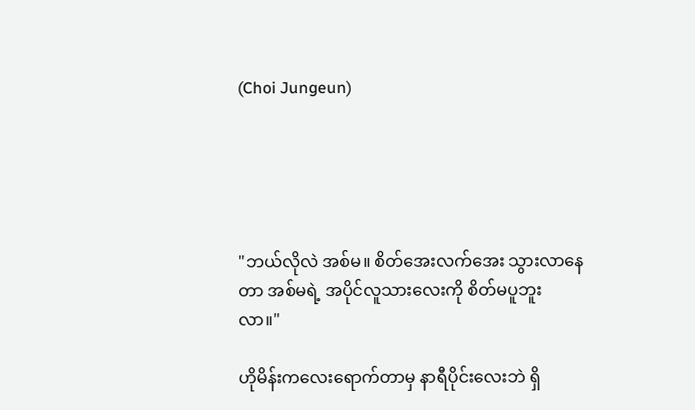(Choi Jungeun)





"ဘယ်လိုလဲ အစ်မ။ စိတ်အေးလက်အေး သွားလာနေ
တာ အစ်မရဲ့ အပိုင်လူသားလေးကို စိတ်မပူဘူး
လာ။"

ဟိုမိန်းကလေးရောက်တာမှ နာရီပိုင်းလေးဘဲ ရှိ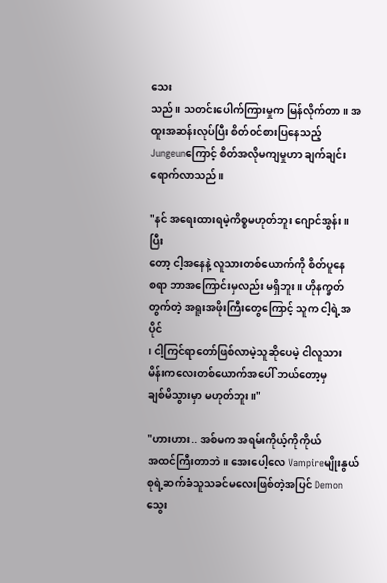သေး
သည်။ သတင်းပေါက်ကြားမှုက မြန်လိုက်တာ။ အ
ထူးအဆန်းလုပ်ပြီး စိတ်၀င်စားပြနေသည့်
Jungeunကြောင့် စိတ်အလိုမကျမှုဟာ ချက်ချင်း
ရောက်လာသည်။

"နင် အရေးထားရမဲ့ကိစ္စမဟုတ်ဘူး ဂျောင်အွန်း။ ပြီး
တော့ ငါ့အနေနဲ့ လူသားတစ်ယောက်ကို စိတ်ပူနေ
စရာ ဘာအကြောင်းမှလည်း မရှိဘူး။ ဟိုနက္ခတ်
တွက်တဲ့ အရူးအဖိုးကြီးတွေကြောင့် သူက ငါ့ရဲ့အပိုင်
၊ ငါ့ကြင်ရာတော်ဖြစ်လာမဲ့သူဆိုပေမဲ့ ငါလူသား
မိန်းကလေးတစ်ယောက်အပေါ် ဘယ်တော့မှ
ချစ်မိသွားမှာ မဟုတ်ဘူး။"

"ဟားဟား.. အစ်မက အရမ်းကိုယ့်ကိုကိုယ်
အထင်ကြီးတာဘဲ။ အေးပေါ့လေ Vampireမျိုးနွယ်
စုရဲ့ဆက်ခံသူသခင်မလေးဖြစ်တဲ့အပြင် Demon
သွေး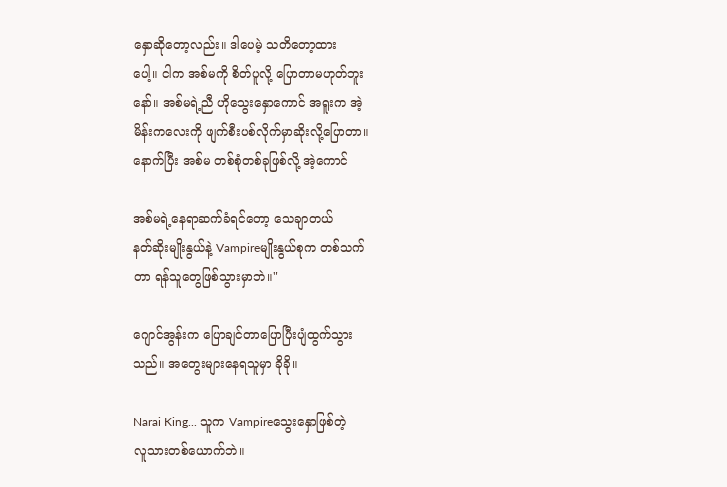နှောဆိုတော့လည်း။ ဒါပေမဲ့ သတိတော့ထား
ပေါ့။ ငါက အစ်မကို စိတ်ပူလို့ ပြောတာမဟုတ်ဘူး
နော်။ အစ်မရဲ့ညီ ဟိုသွေးနှောကောင် အရူးက အဲ့
မိန်းကလေးကို ဖျက်စီးပစ်လိုက်မှာဆိုးလို့ပြောတာ။
နောက်ပြီး အစ်မ တစ်စုံတစ်ခုဖြစ်လို့ အဲ့ကောင်

အစ်မရဲ့နေရာဆက်ခံရင်တော့ သေချာတယ်
နတ်ဆိုးမျိုးနွယ်နဲ့ Vampireမျိုးနွယ်စုက တစ်သက်
တာ ရန်သူတွေဖြစ်သွားမှာဘဲ။"

ဂျောင်အွန်းက ပြောချင်တာပြောပြီးပျံထွက်သွား
သည်။ အတွေးများနေရသူမှာ ခိုခို။

Narai King... သူက Vampireသွေးနှောဖြစ်တဲ့
လူသားတစ်ယောက်ဘဲ။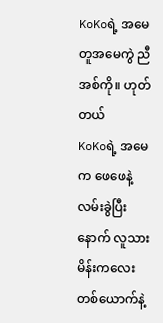KoKoရဲ့ အမေတူအမေကွဲ ညီအစ်ကို။ ဟုတ်တယ်
KoKoရဲ့ အမေက ဖေဖေနဲ့လမ်းခွဲပြီးနောက် လူသား
မိန်းကလေးတစ်ယောက်နဲ့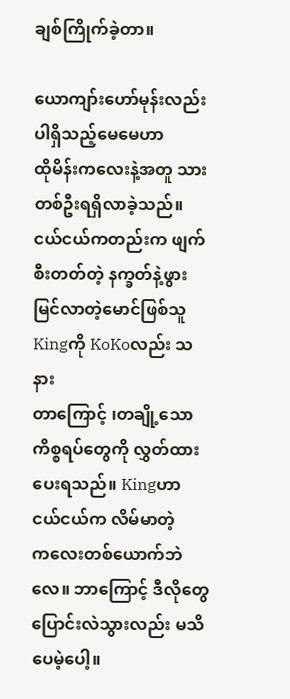ချစ်ကြိုက်ခဲ့တာ။

ယောကျာ်းဟော်မုန်းလည်း ပါရှိသည့်မေမေဟာ
ထိုမိန်းကလေးနဲ့အတူ သားတစ်ဦးရရှိလာခဲ့သည်။
ငယ်ငယ်ကတည်းက ဖျက်စီးတတ်တဲ့ နက္ခတ်နဲ့ဖွား
မြင်လာတဲ့မောင်ဖြစ်သူ Kingကို KoKoလည်း သနား
တာကြောင့် ၊တချို့သောကိစ္စရပ်တွေကို လွှတ်ထား
ပေးရသည်။ Kingဟာ ငယ်ငယ်က လိမ်မာတဲ့
ကလေးတစ်ယောက်ဘဲလေ။ ဘာကြောင့် ဒီလိုတွေ
ပြောင်းလဲသွားလည်း မသိပေမဲ့ပေါ့။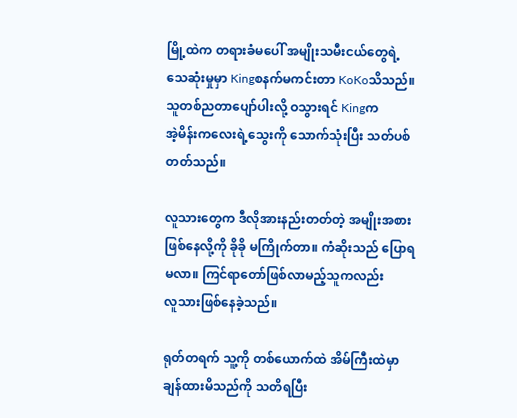မြို့ထဲက တရားခံမပေါ် အမျိုးသမီးငယ်တွေရဲ့
သေဆုံးမှုမှာ Kingစနက်မကင်းတာ KoKoသိသည်။
သူတစ်ညတာပျော်ပါးလို့ ဝသွားရင် Kingက
အဲ့မိန်းကလေးရဲ့သွေးကို သောက်သုံးပြီး သတ်ပစ်
တတ်သည်။

လူသားတွေက ဒီလိုအားနည်းတတ်တဲ့ အမျိုးအစား
ဖြစ်နေလို့ကို ခိုခို မကြိုက်တာ။ ကံဆိုးသည် ပြောရ
မလာ။ ကြင်ရာတော်ဖြစ်လာမည့်သူကလည်း
လူသားဖြစ်နေခဲ့သည်။

ရုတ်တရက် သူ့ကို တစ်ယောက်ထဲ အိမ်ကြီးထဲမှာ
ချန်ထားမိသည်ကို သတိရပြီး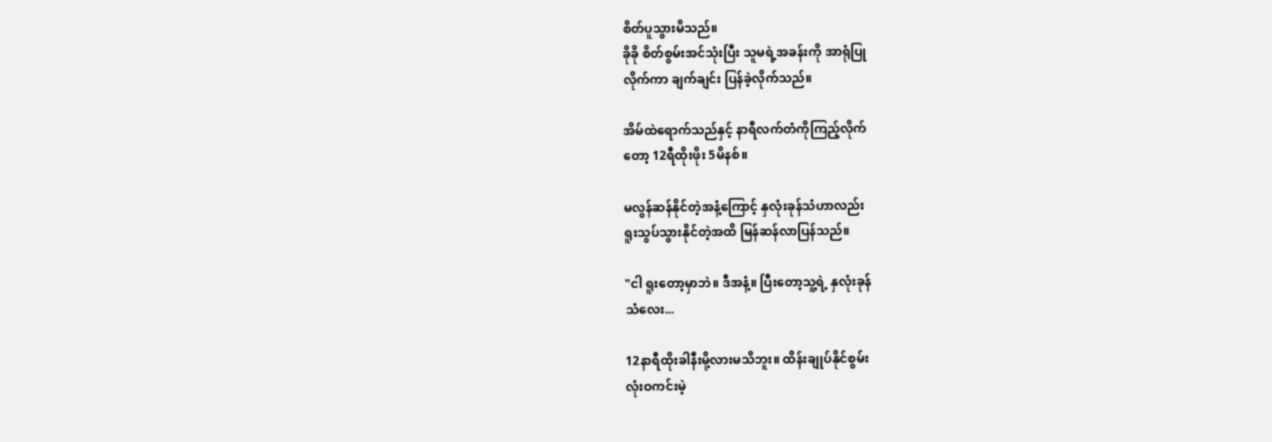စိတ်ပူသွားမိသည်။
ခိုခို စိတ်စွမ်းအင်သုံးပြီး သူမရဲ့အခန်းကို အာရုံပြု
လိုက်ကာ ချက်ချင်း ပြန်ခဲ့လိုက်သည်။

အိမ်ထဲရောက်သည်နှင့် နာရီလက်တံကိုကြည့်လိုက်
တော့ 12ရီထိုးဖိုး 5မိနစ်။

မလွန်ဆန်နိုင်တဲ့အနံ့ကြောင့် နှလုံးခုန်သံဟာလည်း
ရူးသွပ်သွားနိုင်တဲ့အထိ မြန်ဆန်လာပြန်သည်။

"ငါ ရူးတော့မှာဘဲ။ ဒီအနံ့။ ပြီးတော့သူ့ရဲ့ နှလုံးခုန်
သံလေး...

12နာရီထိုးခါနီးမို့လားမသိဘူး။ ထိန်းချုပ်နိုင်စွမ်း
လုံးဝကင်းမဲ့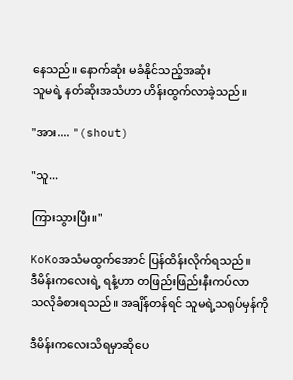နေသည်။ နောက်ဆုံး မခံနိုင်သည့်အဆုံး
သူမရဲ့ နတ်ဆိုးအသံဟာ ဟိန်းထွက်လာခဲ့သည်။

"အား.... "(shout)

"သူ...

ကြားသွားပြီး။"

KoKoအသံမထွက်အောင် ပြန်ထိန်းလိုက်ရသည်။
ဒီမိန်းကလေးရဲ့ ရနံ့ဟာ တဖြည်းဖြည်းနီးကပ်လာ
သလိုခံစားရသည်။ အချိန်တန်ရင် သူမရဲ့သရုပ်မှန်ကို

ဒီမိန်းကလေးသိရမှာဆိုပေ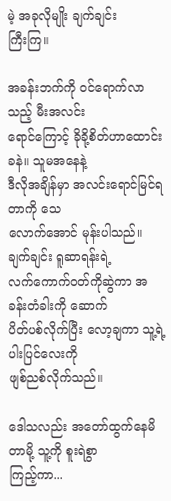မဲ့ အခုလိုမျိုး ချက်ချင်း
ကြီးကြ။

အခန်းဘက်ကို ဝင်ရောက်လာသည့် မီးအလင်း
ရောင်ကြောင့် ခိုခို့စိတ်ဟာထောင်းခနဲ။ သူမအနေနဲ့
ဒီလိုအချိန်မှာ အလင်းရောင်မြင်ရတာကို သေ
လောက်အောင် မုန်းပါသည်။ ချက်ချင်း ရူဆာရန်းရဲ့
လက်ကောက်ဝတ်ကိုဆွဲကာ အခန်းတံခါးကို ဆောက်
ပိတ်ပစ်လိုက်ပြီး လော့ချကာ သူ့ရဲ့ပါးပြင်လေးကို
ဖျစ်ညစ်လိုက်သည်။

ဒေါသလည်း အတော်ထွက်နေမိတာမို့ သူ့ကို စူးရဲစွာ
ကြည့်ကာ...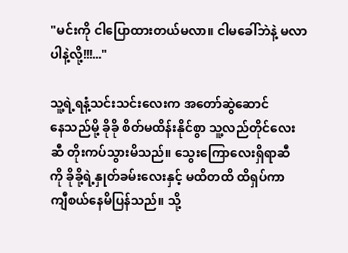"မင်းကို ငါပြောထားတယ်မလာ။ ငါမခေါ်ဘဲနဲ့ မလာ
ပါနဲ့လို့!!!..."

သူ့ရဲ့ရနံ့သင်းသင်းလေးက အတော်ဆွဲဆောင်
နေသည်မို့ ခိုခို စိတ်မထိန်းနိုင်စွာ သူ့လည်တိုင်လေး
ဆီ တိုးကပ်သွားမိသည်။ သွေးကြောလေးရှိရာဆီ
ကို ခိုခို့ရဲ့နှုတ်ခမ်းလေးနှင့် မထိတထိ ထိရှပ်ကာ
ကျီစယ်နေမိပြန်သည်။ သို့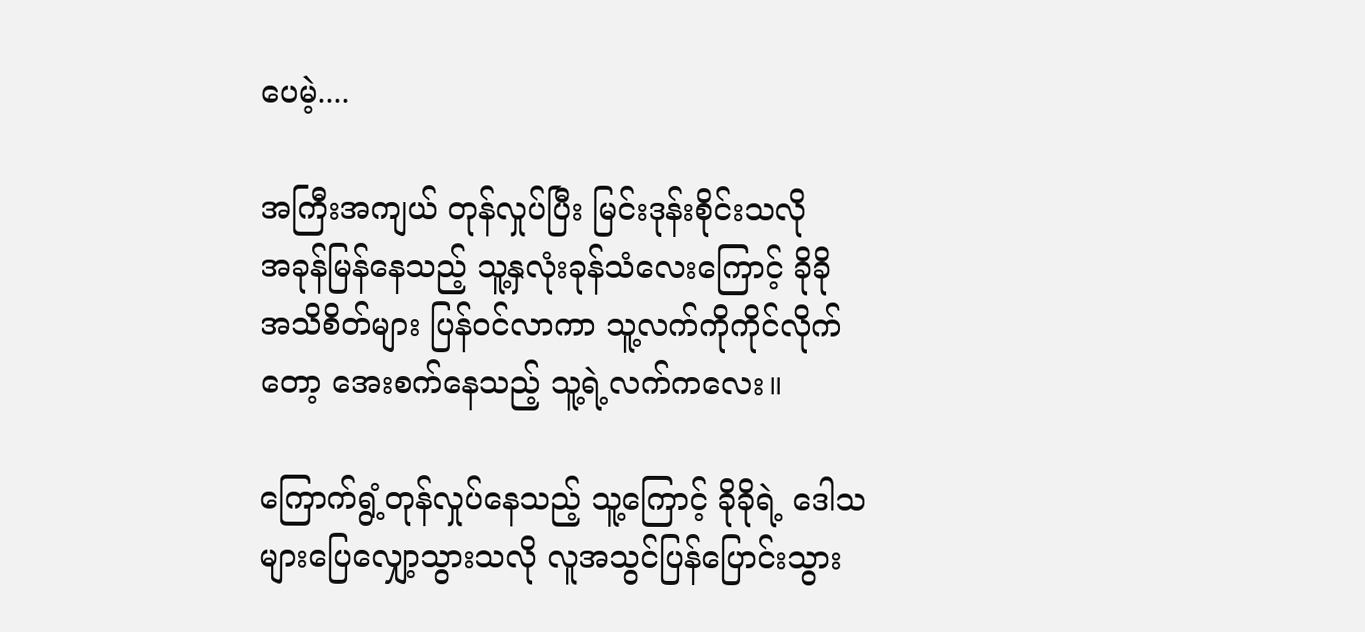ပေမဲ့....

အကြီးအကျယ် တုန်လှုပ်ပြီး မြင်းဒုန်းစိုင်းသလို
အခုန်မြန်နေသည့် သူ့နှလုံးခုန်သံလေးကြောင့် ခိုခို
အသိစိတ်များ ပြန်ဝင်လာကာ သူ့လက်ကိုကိုင်လိုက်
တော့ အေးစက်နေသည့် သူ့ရဲ့လက်ကလေး။

ကြောက်ရွံ့တုန်လှုပ်နေသည့် သူ့ကြောင့် ခိုခိုရဲ့ ဒေါသ
များပြေလျှော့သွားသလို လူအသွင်ပြန်ပြောင်းသွား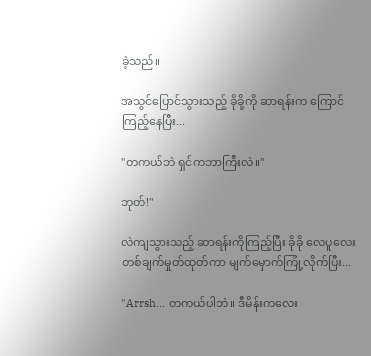ခဲ့သည်။

အသွင်ပြောင်သွားသည့် ခိုခို့ကို ဆာရန်းက ကြောင်
ကြည့်နေပြီး...

"တကယ်ဘဲ ရှင်ကဘာကြီးလဲ။"

ဘုတ်!''

လဲကျသွားသည့် ဆာရန်းကိုကြည့်ပြီး ခိုခို လေပူလေး
တစ်ချက်မှုတ်ထုတ်ကာ မျက်မှောက်ကြုံ့လိုက်ပြီး...

"Arrsh... တကယ်ပါဘဲ။ ဒီမိန်းကလေး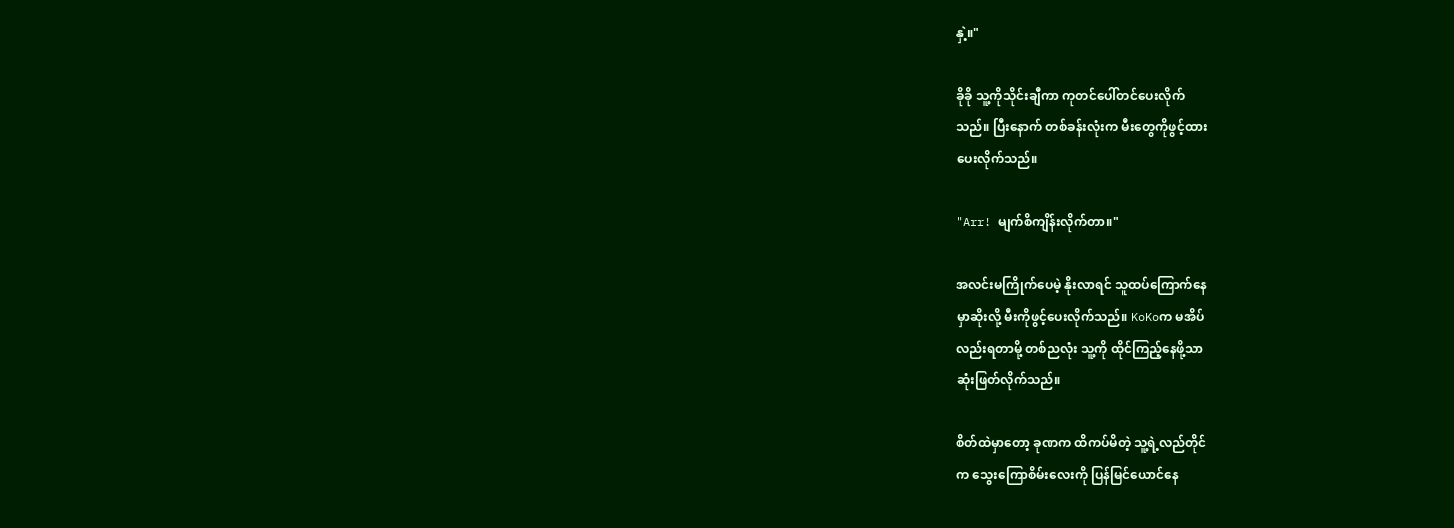နှဲ့။"

ခိုခို သူ့ကိုသိုင်းချီကာ ကုတင်ပေါ်တင်ပေးလိုက်
သည်။ ပြီးနောက် တစ်ခန်းလုံးက မီးတွေကိုဖွင့်ထား
ပေးလိုက်သည်။

"Arr! မျက်စိကျိန်းလိုက်တာ။"

အလင်းမကြိုက်ပေမဲ့ နိုးလာရင် သူထပ်ကြောက်နေ
မှာဆိုးလို့ မီးကိုဖွင့်ပေးလိုက်သည်။ KoKoက မအိပ်
လည်းရတာမို့ တစ်ညလုံး သူ့ကို ထိုင်ကြည့်နေဖို့သာ
ဆုံးဖြတ်လိုက်သည်။

စိတ်ထဲမှာတော့ ခုဏက ထိကပ်မိတဲ့ သူ့ရဲ့လည်တိုင်
က သွေးကြောစိမ်းလေးကို ပြန်မြင်ယောင်နေ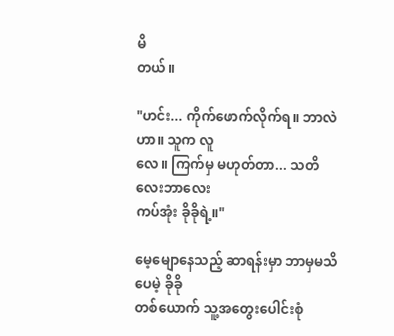မိ
တယ်။

"ဟင်း... ကိုက်ဖောက်လိုက်ရ။ ဘာလဲဟာ။ သူက လူ
လေ။ ကြက်မှ မဟုတ်တာ... သတိလေးဘာလေး
ကပ်အုံး ခိုခိုရဲ့။"

မေ့မျောနေသည့် ဆာရန်းမှာ ဘာမှမသိပေမဲ့ ခိုခို
တစ်ယောက် သူ့အတွေးပေါင်းစုံ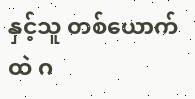နှင့်သူ တစ်ယောက်
ထဲ ဂ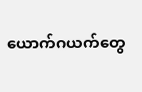ယောက်ဂယက်တွေ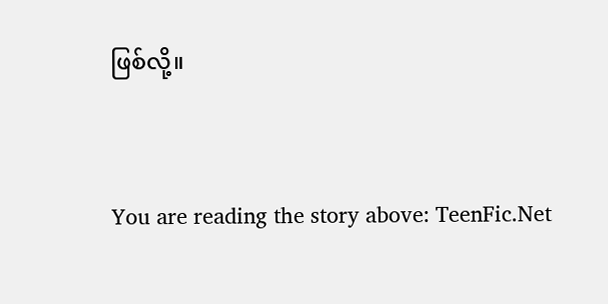ဖြစ်လို့။


You are reading the story above: TeenFic.Net